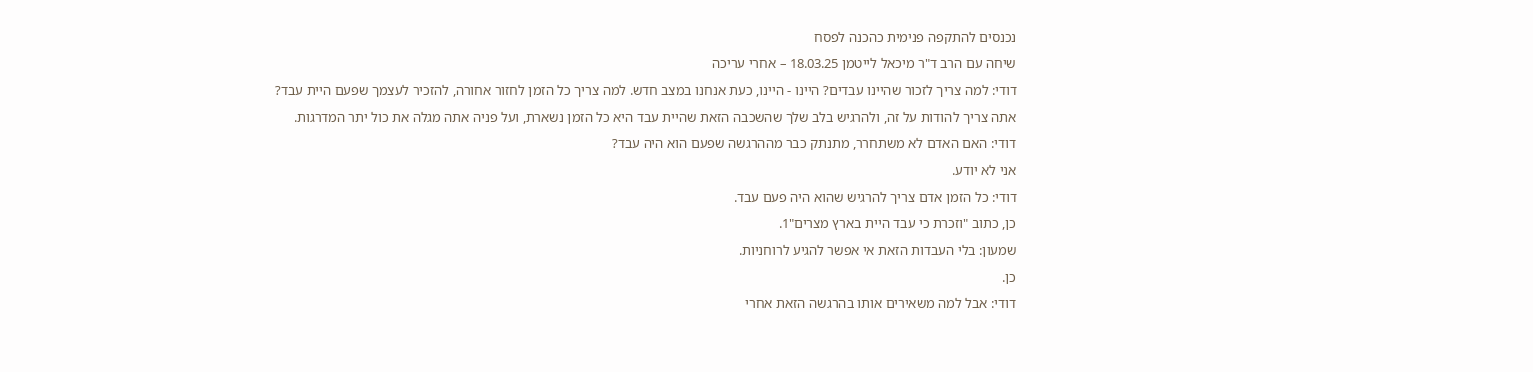נכנסים להתקפה פנימית כהכנה לפסח
שיחה עם הרב ד"ר מיכאל לייטמן 18.03.25 – אחרי עריכה
דודי: למה צריך לזכור שהיינו עבדים? היינו - היינו, כעת אנחנו במצב חדש. למה צריך כל הזמן לחזור אחורה, להזכיר לעצמך שפעם היית עבד?
אתה צריך להודות על זה, ולהרגיש בלב שלך שהשכבה הזאת שהיית עבד היא כל הזמן נשארת, ועל פניה אתה מגלה את כול יתר המדרגות.
דודי: האם האדם לא משתחרר, מתנתק כבר מההרגשה שפעם הוא היה עבד?
אני לא יודע.
דודי: כל הזמן אדם צריך להרגיש שהוא היה פעם עבד.
כן, כתוב "וזכרת כי עבד היית בארץ מצרים"1.
שמעון: בלי העבדות הזאת אי אפשר להגיע לרוחניות.
כן.
דודי: אבל למה משאירים אותו בהרגשה הזאת אחרי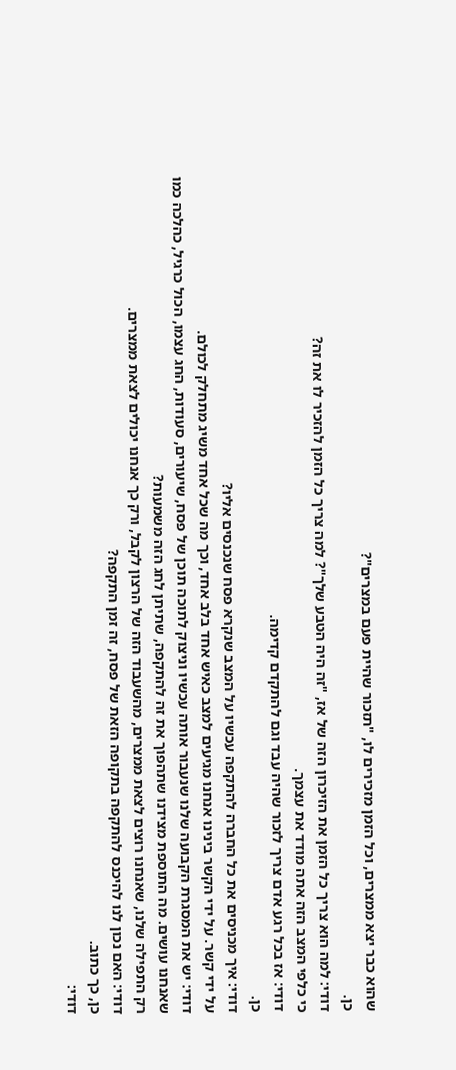שהוא כבר יצא ממצרים, וכל הזמן מזכירים לו, "תזכור שהיית פעם במצרים"?
כן.
דודי: למה הוא צריך כל הזמן את הזיכרון הזה של אז, "זה היה הטבע שלך"? למה צריך כל הזמן להזכיר לו את זה?
כי כלפי המצב הזה אתה מודד את עצמך.
דודי: אז בכל רגע אדם צריך לזכור שהיה עבד וגם להתקדם קדימה.
כן.
דודי: איך מכניסים את כל החברה להתקפה עכשיו על המצב שנקרא פסח שנכנסים אליו?
על ידי קשר. על ידי הקשר בינינו אנחנו מגיעים למצב כאיש אחד בלב אחד, וכך מה שכל אחד משיג מתחלק לכולם.
דודי: יש את המסגרת הקבועה שלנו שנעבור אותה עכשיו וניצוק לתוכה תוכן של פסח, שיעורים, סעודות, החג עצמו, הכול כרגיל, כהלכה כמו שאנחנו עושים. מה התוספת מצידנו שתהפוך את זה להתקפה, שתיתן לחג הזה משמעות?
רק התפילה שלנו, שאנחנו רוצים לצאת ממצרים, מהשעבוד הזה של הרצון לקבל, ורק כך אנחנו יכולים לצאת ממצרים.
דודי: האם נכון לנו להיכנס להתקפה בתקופה הזאת של פסח, זה זמן התקפה?
כן, כך כתוב.
דודי: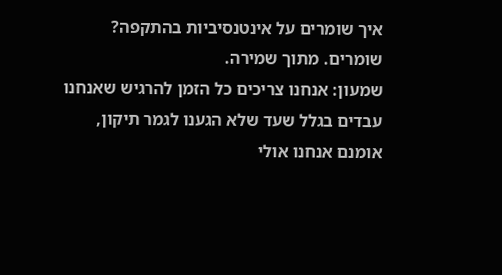איך שומרים על אינטנסיביות בהתקפה?
שומרים. מתוך שמירה.
שמעון: אנחנו צריכים כל הזמן להרגיש שאנחנו עבדים בגלל שעד שלא הגענו לגמר תיקון, אומנם אנחנו אולי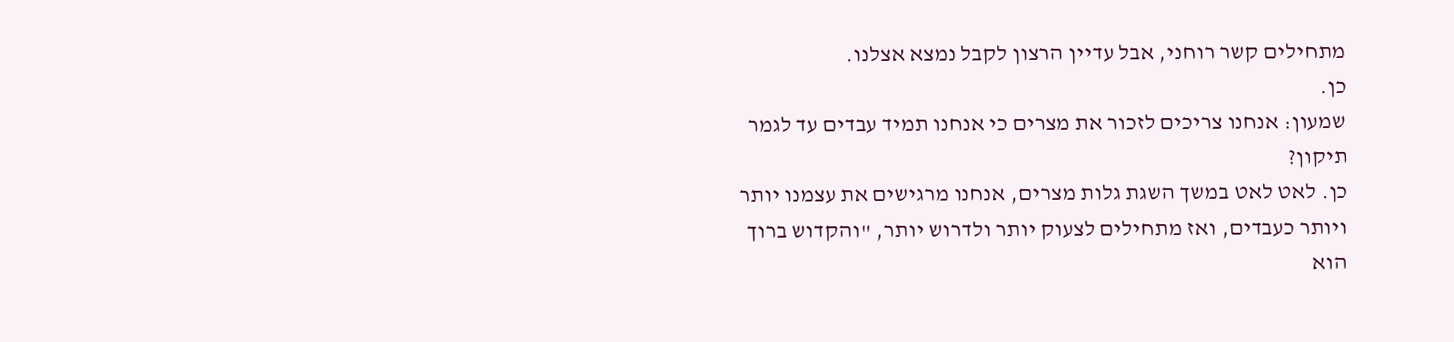מתחילים קשר רוחני, אבל עדיין הרצון לקבל נמצא אצלנו.
כן.
שמעון: אנחנו צריכים לזכור את מצרים כי אנחנו תמיד עבדים עד לגמר תיקון?
כן. לאט לאט במשך השגת גלות מצרים, אנחנו מרגישים את עצמנו יותר ויותר כעבדים, ואז מתחילים לצעוק יותר ולדרוש יותר, "והקדוש ברוך הוא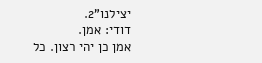יצילנו"2.
דודי: אמן.
אמן כן יהי רצון. כל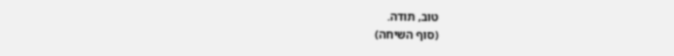טוב, תודה.
(סוף השיחה)